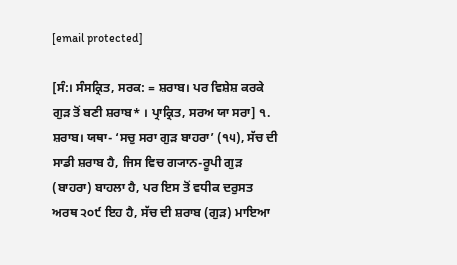[email protected]

[ਸੰ:। ਸੰਸਕ੍ਰਿਤ, ਸਰਕ: = ਸ਼ਰਾਬ। ਪਰ ਵਿਸ਼ੇਸ਼ ਕਰਕੇ ਗੁੜ ਤੋਂ ਬਣੀ ਸ਼ਰਾਬ* । ਪ੍ਰਾਕ੍ਰਿਤ, ਸਰਅ ਯਾ ਸਰਾ] ੧. ਸ਼ਰਾਬ। ਯਥਾ- ‘ਸਚੁ ਸਰਾ ਗੁੜ ਬਾਹਰਾ’ (੧੫), ਸੱਚ ਦੀ ਸਾਡੀ ਸ਼ਰਾਬ ਹੈ, ਜਿਸ ਵਿਚ ਗ੍ਯਾਨ-ਰੂਪੀ ਗੁੜ (ਬਾਹਰਾ) ਬਾਹਲਾ ਹੈ, ਪਰ ਇਸ ਤੋਂ ਵਧੀਕ ਦਰੁਸਤ ਅਰਥ ੨੦੯ ਇਹ ਹੈ, ਸੱਚ ਦੀ ਸ਼ਰਾਬ (ਗੁੜ) ਮਾਇਆ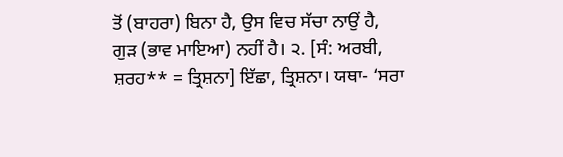ਤੋਂ (ਬਾਹਰਾ) ਬਿਨਾ ਹੈ, ਉਸ ਵਿਚ ਸੱਚਾ ਨਾਉਂ ਹੈ, ਗੁੜ (ਭਾਵ ਮਾਇਆ) ਨਹੀਂ ਹੈ। ੨. [ਸੰ: ਅਰਬੀ, ਸ਼ਰਹ** = ਤ੍ਰਿਸ਼ਨਾ] ਇੱਛਾ, ਤ੍ਰਿਸ਼ਨਾ। ਯਥਾ- ‘ਸਰਾ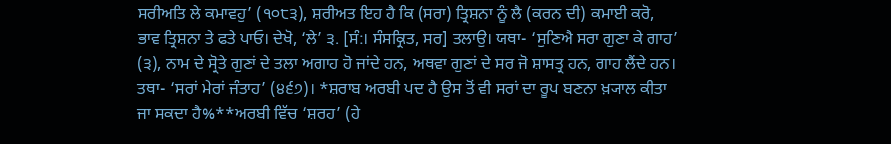ਸਰੀਅਤਿ ਲੇ ਕਮਾਵਹੁ’ (੧੦੮੩), ਸ਼ਰੀਅਤ ਇਹ ਹੈ ਕਿ (ਸਰਾ) ਤ੍ਰਿਸ਼ਨਾ ਨੂੰ ਲੈ (ਕਰਨ ਦੀ) ਕਮਾਈ ਕਰੋ, ਭਾਵ ਤ੍ਰਿਸ਼ਨਾ ਤੇ ਫਤੇ ਪਾਓ। ਦੇਖੋ, ‘ਲੇ’ ੩. [ਸੰ:। ਸੰਸਕ੍ਰਿਤ, ਸਰ] ਤਲਾਉ। ਯਥਾ- ‘ਸੁਣਿਐ ਸਰਾ ਗੁਣਾ ਕੇ ਗਾਹ’ (੩), ਨਾਮ ਦੇ ਸ੍ਰੋਤੇ ਗੁਣਾਂ ਦੇ ਤਲਾ ਅਗਾਹ ਹੋ ਜਾਂਦੇ ਹਨ, ਅਥਵਾ ਗੁਣਾਂ ਦੇ ਸਰ ਜੋ ਸ਼ਾਸਤ੍ਰ ਹਨ, ਗਾਹ ਲੈਂਦੇ ਹਨ। ਤਥਾ- ‘ਸਰਾਂ ਮੇਰਾਂ ਜੰਤਾਹ’ (੪੬੭)। *ਸ਼ਰਾਬ ਅਰਬੀ ਪਦ ਹੈ ਉਸ ਤੋਂ ਵੀ ਸਰਾਂ ਦਾ ਰੂਪ ਬਣਨਾ ਖ਼੍ਯਾਲ ਕੀਤਾ ਜਾ ਸਕਦਾ ਹੈ%**ਅਰਬੀ ਵਿੱਚ ‘ਸ਼ਰਹ’ (ਹੇ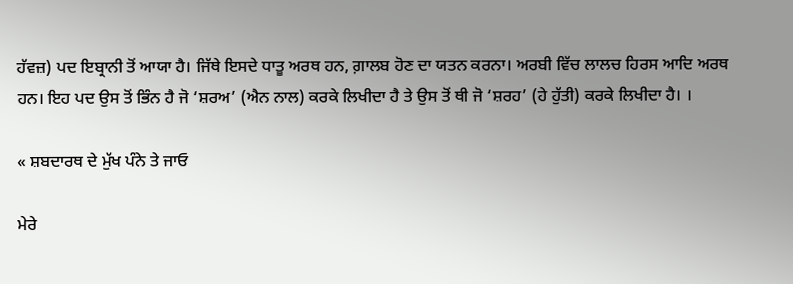ਹੱਵਜ਼) ਪਦ ਇਬ੍ਰਾਨੀ ਤੋਂ ਆਯਾ ਹੈ। ਜਿੱਥੇ ਇਸਦੇ ਧਾਤੂ ਅਰਥ ਹਨ, ਗ਼ਾਲਬ ਹੋਣ ਦਾ ਯਤਨ ਕਰਨਾ। ਅਰਬੀ ਵਿੱਚ ਲਾਲਚ ਹਿਰਸ ਆਦਿ ਅਰਥ ਹਨ। ਇਹ ਪਦ ਉਸ ਤੋਂ ਭਿੰਨ ਹੈ ਜੋ ‘ਸ਼ਰਅ’ (ਐਨ ਨਾਲ) ਕਰਕੇ ਲਿਖੀਦਾ ਹੈ ਤੇ ਉਸ ਤੋਂ ਥੀ ਜੋ ‘ਸ਼ਰਹ’ (ਹੇ ਹੁੱਤੀ) ਕਰਕੇ ਲਿਖੀਦਾ ਹੈ। ।

« ਸ਼ਬਦਾਰਥ ਦੇ ਮੁੱਖ ਪੰਨੇ ਤੇ ਜਾਓ

ਮੇਰੇ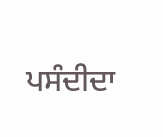ਪਸੰਦੀਦਾ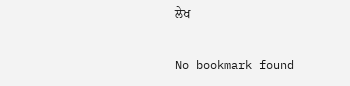ਲੇਖ

No bookmark found